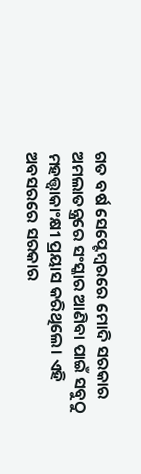ଗତ ବର୍ଷ ସେପ୍ଟେମ୍ବରରେ ମୋଦି ସରକାର ଅମଲାତନ୍ତ୍ରରେ ସଂସ୍କାର ଆଣିବା ପାଇଁ ସବୁଠୁ ମହତ୍ତ୍ୱାକାଂକ୍ଷୀ ପ୍ରୟାସ କରିଥିଲେ। ଏହି ଅବସରରେ ସରକାର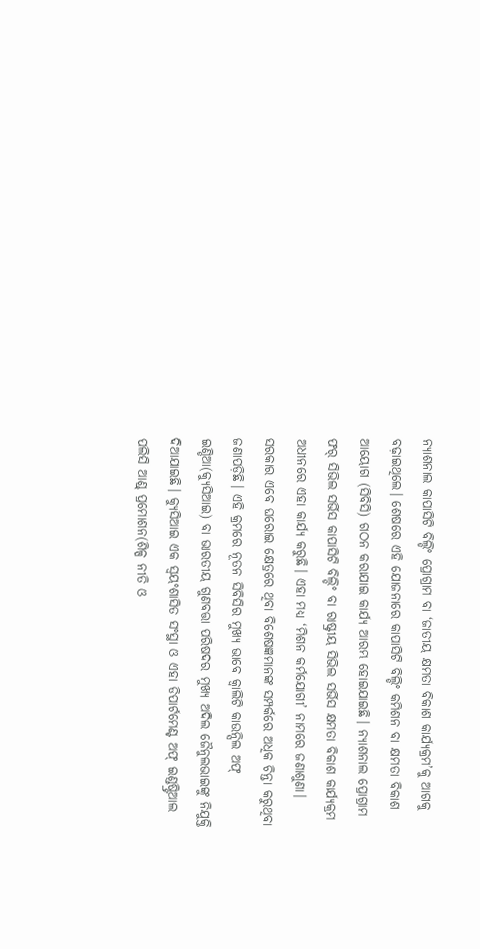ନ୍ୟାଶନାଲ କାପାସିଟି ବିଲ୍ଡିଂ ପ୍ରୋଗ୍ରାମ ବା ‘ଜାତୀୟ କ୍ଷମତା ବିକାଶ କାର୍ଯ୍ୟକ୍ରମ’କୁ ଆଗକୁ ବଢ଼ାଇଥିଲେ। ଶେଷରେ ଏହି ଯୋଜନାରେ କାପାସିଟି ବିଲ୍ଡିଂ କମିଶନ ବା କ୍ଷମତା ବିକାଶ ଆୟୋଗ (ସିବିସି) ଗଠନ କରାଯାଇ କାର୍ଯ୍ୟ ଆରମ୍ଭ ହୋଇଯାଇଛି। ନ୍ୟାଶନାଲ ପ୍ରୋଗ୍ରାମ ଫର୍ ସିଭିଲ ସର୍ଭିସ କାପାସିଟି ବିଲ୍ଡିଂ ବା ରାଷ୍ଟ୍ରୀୟ ସିଭିଲ ସର୍ଭିସ କ୍ଷମତା ବିକାଶ କାର୍ଯ୍ୟକ୍ରମ ଅଧୀନରେ ଏହା କାର୍ଯ୍ୟ କରୁଛି। ଏହା ମଧ୍ୟ ‘ମିଶନ କର୍ମଯୋଗୀ’ ନାମରେ ଜଣାଶୁଣା। ସରକାର ଏବେ ଘରୋଇ କ୍ଷେତ୍ରରେ ଥିବା ବିଶେଷଜ୍ଞମାନଙ୍କ ସମ୍ପର୍କରେ ଅଧିକ ଚିନ୍ତା କରୁଥିବା ଜଣାପଡ଼ିଛି। ଏହି କ୍ରମରେ ନୂତନ ସିବିସିର ମୁଖ୍ୟ ଭାବେ କ୍ୱାଲିଟି କାଉନ୍ସିଲ ଅଫ୍ ଇଣ୍ଡିଆ(କ୍ୟୁସିଆଇ) ବା ଭାରତୀୟ ଗୁଣବତ୍ତା ପରିଷଦର ମୁଖ୍ୟ ଅଦିଲ ଜୈନୁଲଭାଇଙ୍କୁ ନିଯୁକ୍ତି ଦିଆଯାଇଛି। କ୍ୟୁସିଆଇ ଏକ ସ୍ବୟଂଶାସିତ ସଂସ୍ଥା ଓ ଏହା ଡିପାର୍ଟମେଣ୍ଟ ଅଫ୍ ଇଣ୍ଡଷ୍ଟ୍ରିଆଲ ପଲିସି ଆଣ୍ଡ୍ ପ୍ରମୋଶନ(ଶିଳ୍ପ ନୀତି ଓ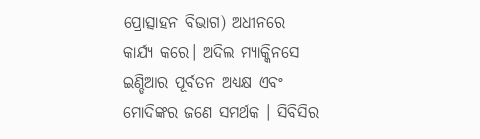ପ୍ରୋତ୍ସାହନ ବିଭାଗ) ଅଧୀନରେ କାର୍ଯ୍ୟ କରେ। ଅଦିଲ ମ୍ୟାକ୍କିନସେ ଇଣ୍ଡିଆର ପୂର୍ବତନ ଅଧ୍ୟକ୍ଷ ଏବଂ ମୋଦିଙ୍କର ଜଣେ ସମର୍ଥକ । ସିବିସିର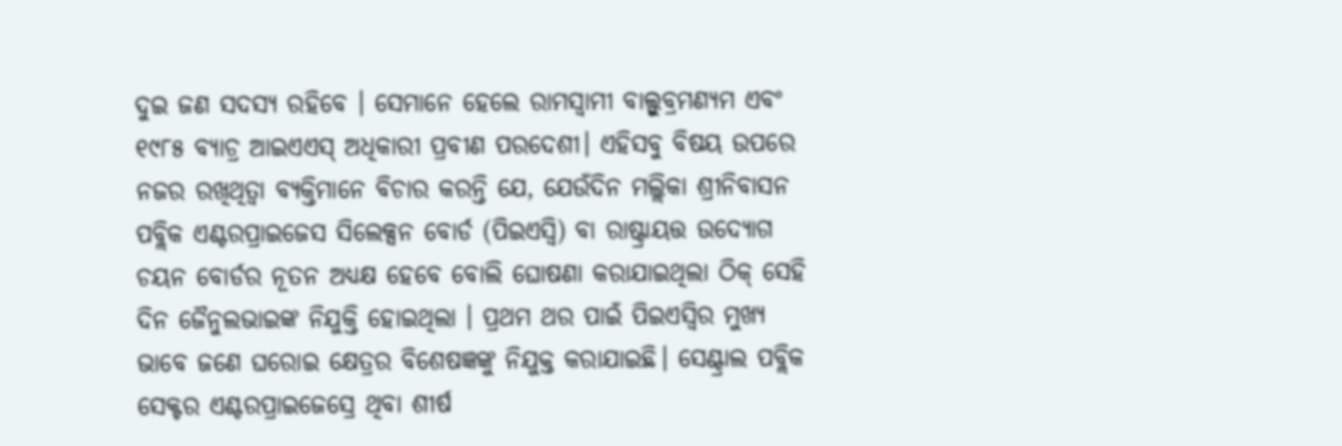ଦୁଇ ଜଣ ସଦସ୍ୟ ରହିବେ । ସେମାନେ ହେଲେ ରାମସ୍ବାମୀ ବାଲ୍ସୁବ୍ରମଣ୍ୟମ ଏବଂ ୧୯୮୫ ବ୍ୟାଚ୍ର ଆଇଏଏସ୍ ଅଧିକାରୀ ପ୍ରବୀଣ ପରଦେଶୀ। ଏହିସବୁ ବିଷୟ ଉପରେ ନଜର ରଖିଥିତ୍ବା ବ୍ୟକ୍ତିମାନେ ବିଚାର କରନ୍ତି ଯେ, ଯେଉଁଦିନ ମଲ୍ଲିକା ଶ୍ରୀନିବାସନ ପବ୍ଲିକ ଏଣ୍ଟରପ୍ରାଇଜେସ ସିଲେକ୍ସନ ବୋର୍ଡ (ପିଇଏସ୍ବି) ବା ରାଷ୍ଟ୍ରାୟତ୍ତ ଉଦ୍ୟୋଗ ଚୟନ ବୋର୍ଡର ନୂତନ ଅଧ୍ୟକ୍ଷ ହେବେ ବୋଲି ଘୋଷଣା କରାଯାଇଥିଲା ଠିକ୍ ସେହି ଦିନ ଜୈନୁଲଭାଇଙ୍କ ନିଯୁକ୍ତି ହୋଇଥିଲା । ପ୍ରଥମ ଥର ପାଇଁ ପିଇଏସ୍ବିର ମୁଖ୍ୟ ଭାବେ ଜଣେ ଘରୋଇ କ୍ଷେତ୍ରର ବିଶେଷଜ୍ଞଙ୍କୁ ନିଯୁକ୍ତ କରାଯାଇଛି। ସେଣ୍ଟ୍ରାଲ ପବ୍ଲିକ ସେକ୍ଟର ଏଣ୍ଟରପ୍ରାଇଜେସ୍ରେ ଥିବା ଶୀର୍ଷ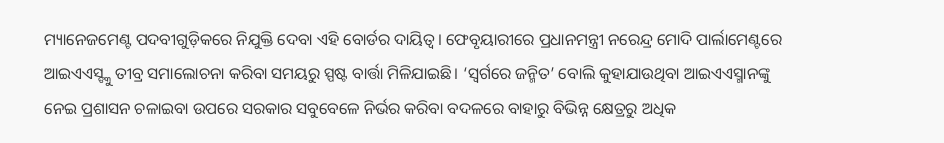ମ୍ୟାନେଜମେଣ୍ଟ ପଦବୀଗୁଡ଼ିକରେ ନିଯୁକ୍ତି ଦେବା ଏହି ବୋର୍ଡର ଦାୟିତ୍ୱ। ଫେବୃୟାରୀରେ ପ୍ରଧାନମନ୍ତ୍ରୀ ନରେନ୍ଦ୍ର ମୋଦି ପାର୍ଲାମେଣ୍ଟରେ ଆଇଏଏସ୍ଙ୍କୁ ତୀବ୍ର ସମାଲୋଚନା କରିବା ସମୟରୁ ସ୍ପଷ୍ଟ ବାର୍ତ୍ତା ମିଳିଯାଇଛି। ‘ସ୍ବର୍ଗରେ ଜନ୍ମିତ’ ବୋଲି କୁହାଯାଉଥିବା ଆଇଏଏସ୍ମାନଙ୍କୁ ନେଇ ପ୍ରଶାସନ ଚଳାଇବା ଉପରେ ସରକାର ସବୁବେଳେ ନିର୍ଭର କରିବା ବଦଳରେ ବାହାରୁ ବିଭିନ୍ନ କ୍ଷେତ୍ରରୁ ଅଧିକ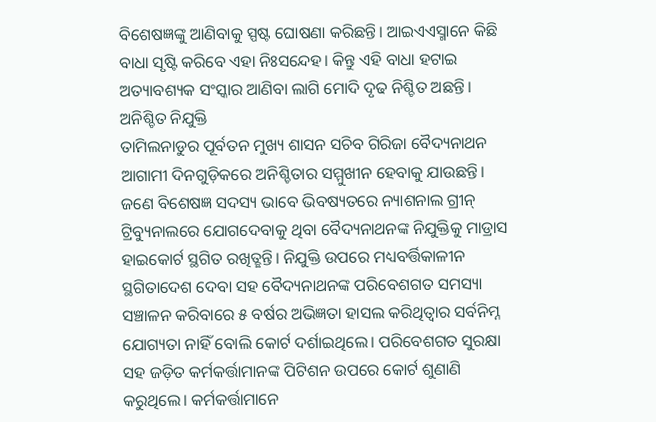ବିଶେଷଜ୍ଞଙ୍କୁ ଆଣିବାକୁ ସ୍ପଷ୍ଟ ଘୋଷଣା କରିଛନ୍ତି। ଆଇଏଏସ୍ମାନେ କିଛି ବାଧା ସୃଷ୍ଟି କରିବେ ଏହା ନିଃସନ୍ଦେହ। କିନ୍ତୁ ଏହି ବାଧା ହଟାଇ ଅତ୍ୟାବଶ୍ୟକ ସଂସ୍କାର ଆଣିବା ଲାଗି ମୋଦି ଦୃଢ ନିଶ୍ଚିତ ଅଛନ୍ତି।
ଅନିଶ୍ଚିତ ନିଯୁକ୍ତି
ତାମିଲନାଡୁର ପୂର୍ବତନ ମୁଖ୍ୟ ଶାସନ ସଚିବ ଗିରିଜା ବୈଦ୍ୟନାଥନ ଆଗାମୀ ଦିନଗୁଡ଼ିକରେ ଅନିଶ୍ଚିତାର ସମ୍ମୁଖୀନ ହେବାକୁ ଯାଉଛନ୍ତି। ଜଣେ ବିଶେଷଜ୍ଞ ସଦସ୍ୟ ଭାବେ ଭିବଷ୍ୟତରେ ନ୍ୟାଶନାଲ ଗ୍ରୀନ୍ ଟ୍ରିବ୍ୟୁନାଲରେ ଯୋଗଦେବାକୁ ଥିବା ବୈଦ୍ୟନାଥନଙ୍କ ନିଯୁକ୍ତିକୁ ମାଡ୍ରାସ ହାଇକୋର୍ଟ ସ୍ଥଗିତ ରଖିତ୍ଛନ୍ତି। ନିଯୁକ୍ତି ଉପରେ ମଧ୍ୟବର୍ତ୍ତିକାଳୀନ ସ୍ଥଗିତାଦେଶ ଦେବା ସହ ବୈଦ୍ୟନାଥନଙ୍କ ପରିବେଶଗତ ସମସ୍ୟା ସଞ୍ଚାଳନ କରିବାରେ ୫ ବର୍ଷର ଅଭିଜ୍ଞତା ହାସଲ କରିଥିତ୍ବାର ସର୍ବନିମ୍ନ ଯୋଗ୍ୟତା ନାହିଁ ବୋଲି କୋର୍ଟ ଦର୍ଶାଇଥିଲେ। ପରିବେଶଗତ ସୁରକ୍ଷା ସହ ଜଡ଼ିତ କର୍ମକର୍ତ୍ତାମାନଙ୍କ ପିଟିଶନ ଉପରେ କୋର୍ଟ ଶୁଣାଣି କରୁଥିଲେ। କର୍ମକର୍ତ୍ତାମାନେ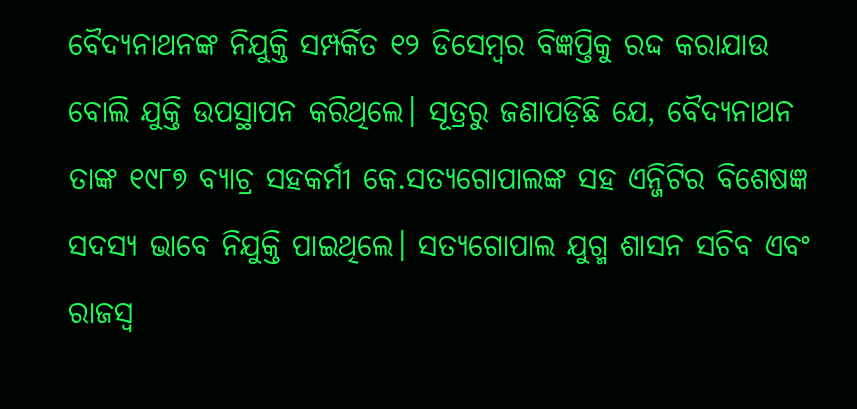ବୈଦ୍ୟନାଥନଙ୍କ ନିଯୁକ୍ତି ସମ୍ପର୍କିତ ୧୨ ଡିସେମ୍ବର ବିଜ୍ଞପ୍ତିକୁ ରଦ୍ଦ କରାଯାଉ ବୋଲି ଯୁକ୍ତି ଉପସ୍ଥାପନ କରିଥିଲେ। ସୂତ୍ରରୁ ଜଣାପଡ଼ିଛି ଯେ, ବୈଦ୍ୟନାଥନ ତାଙ୍କ ୧୯୮୭ ବ୍ୟାଚ୍ର ସହକର୍ମୀ କେ.ସତ୍ୟଗୋପାଲଙ୍କ ସହ ଏନ୍ଜିଟିର ବିଶେଷଜ୍ଞ ସଦସ୍ୟ ଭାବେ ନିଯୁକ୍ତି ପାଇଥିଲେ। ସତ୍ୟଗୋପାଲ ଯୁଗ୍ମ ଶାସନ ସଚିବ ଏବଂ ରାଜସ୍ବ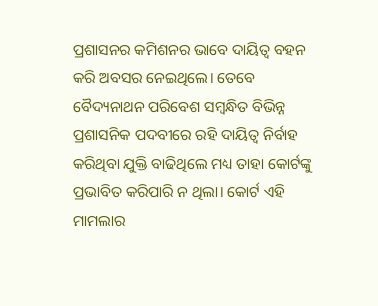ପ୍ରଶାସନର କମିଶନର ଭାବେ ଦାୟିତ୍ୱ ବହନ କରି ଅବସର ନେଇଥିଲେ। ତେବେ ବୈଦ୍ୟନାଥନ ପରିବେଶ ସମ୍ବନ୍ଧିତ ବିଭିନ୍ନ ପ୍ରଶାସନିକ ପଦବୀରେ ରହି ଦାୟିତ୍ୱ ନିର୍ବାହ କରିଥିବା ଯୁକ୍ତି ବାଢିଥିଲେ ମଧ୍ୟ ତାହା କୋର୍ଟଙ୍କୁ ପ୍ରଭାବିତ କରିପାରି ନ ଥିଲା। କୋର୍ଟ ଏହି ମାମଲାର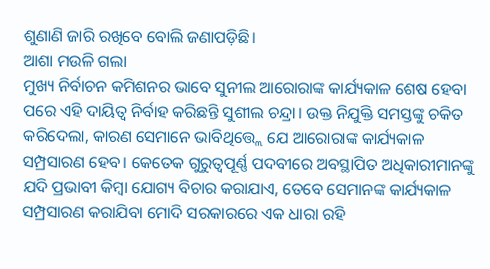ଶୁଣାଣି ଜାରି ରଖିବେ ବୋଲି ଜଣାପଡ଼ିଛି।
ଆଶା ମଉଳି ଗଲା
ମୁଖ୍ୟ ନିର୍ବାଚନ କମିଶନର ଭାବେ ସୁନୀଲ ଆରୋରାଙ୍କ କାର୍ଯ୍ୟକାଳ ଶେଷ ହେବା ପରେ ଏହି ଦାୟିତ୍ୱ ନିର୍ବାହ କରିଛନ୍ତି ସୁଶୀଲ ଚନ୍ଦ୍ରା। ଉକ୍ତ ନିଯୁକ୍ତି ସମସ୍ତଙ୍କୁ ଚକିତ କରିଦେଲା, କାରଣ ସେମାନେ ଭାବିଥିତ୍ତ୍ଲେ ଯେ ଆରୋରାଙ୍କ କାର୍ଯ୍ୟକାଳ ସମ୍ପ୍ରସାରଣ ହେବ। କେତେକ ଗୁରୁତ୍ୱପୂର୍ଣ୍ଣ ପଦବୀରେ ଅବସ୍ଥାପିତ ଅଧିକାରୀମାନଙ୍କୁ ଯଦି ପ୍ରଭାବୀ କିମ୍ବା ଯୋଗ୍ୟ ବିଚାର କରାଯାଏ, ତେବେ ସେମାନଙ୍କ କାର୍ଯ୍ୟକାଳ ସମ୍ପ୍ରସାରଣ କରାଯିବା ମୋଦି ସରକାରରେ ଏକ ଧାରା ରହି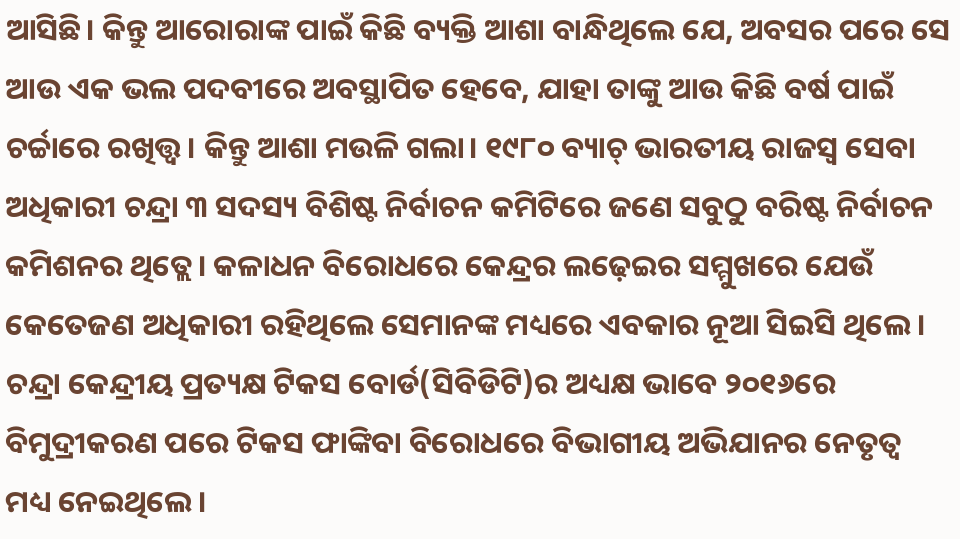ଆସିଛି। କିନ୍ତୁ ଆରୋରାଙ୍କ ପାଇଁ କିଛି ବ୍ୟକ୍ତି ଆଶା ବାନ୍ଧିଥିଲେ ଯେ, ଅବସର ପରେ ସେ ଆଉ ଏକ ଭଲ ପଦବୀରେ ଅବସ୍ଥାପିତ ହେବେ, ଯାହା ତାଙ୍କୁ ଆଉ କିଛି ବର୍ଷ ପାଇଁ ଚର୍ଚ୍ଚାରେ ରଖିତ୍ତ୍ବ। କିନ୍ତୁ ଆଶା ମଉଳି ଗଲା। ୧୯୮୦ ବ୍ୟାଚ୍ ଭାରତୀୟ ରାଜସ୍ବ ସେବା ଅଧିକାରୀ ଚନ୍ଦ୍ରା ୩ ସଦସ୍ୟ ବିଶିଷ୍ଟ ନିର୍ବାଚନ କମିଟିରେ ଜଣେ ସବୁଠୁ ବରିଷ୍ଟ ନିର୍ବାଚନ କମିଶନର ଥିତ୍ଲେ। କଳାଧନ ବିରୋଧରେ କେନ୍ଦ୍ରର ଲଢ଼େଇର ସମ୍ମୁଖରେ ଯେଉଁ କେତେଜଣ ଅଧିକାରୀ ରହିଥିଲେ ସେମାନଙ୍କ ମଧ୍ୟରେ ଏବକାର ନୂଆ ସିଇସି ଥିଲେ। ଚନ୍ଦ୍ରା କେନ୍ଦ୍ରୀୟ ପ୍ରତ୍ୟକ୍ଷ ଟିକସ ବୋର୍ଡ(ସିବିଡିଟି)ର ଅଧ୍ୟକ୍ଷ ଭାବେ ୨୦୧୬ରେ ବିମୁଦ୍ରୀକରଣ ପରେ ଟିକସ ଫାଙ୍କିବା ବିରୋଧରେ ବିଭାଗୀୟ ଅଭିଯାନର ନେତୃତ୍ୱ ମଧ୍ୟ ନେଇଥିଲେ।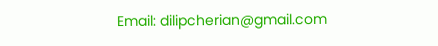Email: dilipcherian@gmail.com